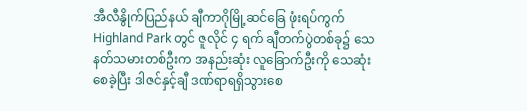အီလီနွိုက်ပြည်နယ် ချီကာဂိုမြို့ဆင်ခြေ ဖုံးရပ်ကွက် Highland Park တွင် ဇူလိုင် ၄ ရက် ချီတက်ပွဲတစ်ခု၌ သေနတ်သမားတစ်ဦးက အနည်းဆုံး လူခြောက်ဦးကို သေဆုံးစေခဲ့ပြီး ဒါဇင်နှင့်ချီ ဒဏ်ရာရရှိသွားစေ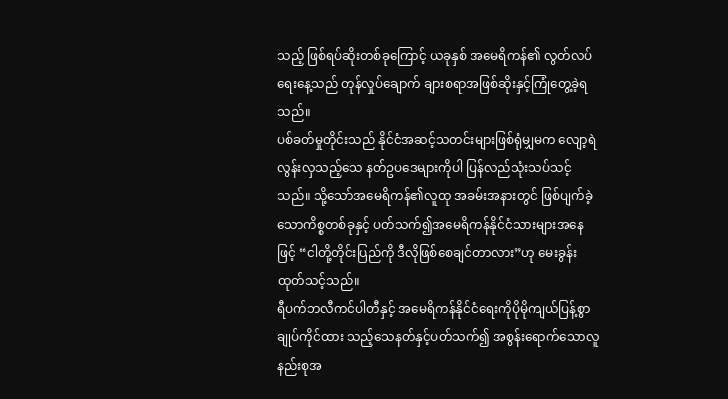သည့် ဖြစ်ရပ်ဆိုးတစ်ခုကြောင့် ယခုနှစ် အမေရိကန်၏ လွတ်လပ်ရေးနေ့သည် တုန်လှုပ်ချောက် ချားစရာအဖြစ်ဆိုးနှင့်ကြုံတွေ့ခဲ့ရသည်။
ပစ်ခတ်မှုတိုင်းသည် နိုင်ငံအဆင့်သတင်းများဖြစ်ရုံမျှမက လျော့ရဲလွန်းလှသည့်သေ နတ်ဥပဒေများကိုပါ ပြန်လည်သုံးသပ်သင့်သည်။ သို့သော်အမေရိကန်၏လူထု အခမ်းအနားတွင် ဖြစ်ပျက်ခဲ့သောကိစ္စတစ်ခုနှင့် ပတ်သက်၍အမေရိကန်နိုင်ငံသားများအနေဖြင့် “ငါတို့တိုင်းပြည်ကို ဒီလိုဖြစ်စေချင်တာလား”ဟု မေးခွန်းထုတ်သင့်သည်။
ရီပက်ဘလီကင်ပါတီနှင့် အမေရိကန်နိုင်ငံရေးကိုပိုမိုကျယ်ပြန့်စွာ ချုပ်ကိုင်ထား သည့်သေနတ်နှင့်ပတ်သက်၍ အစွန်းရောက်သောလူနည်းစုအ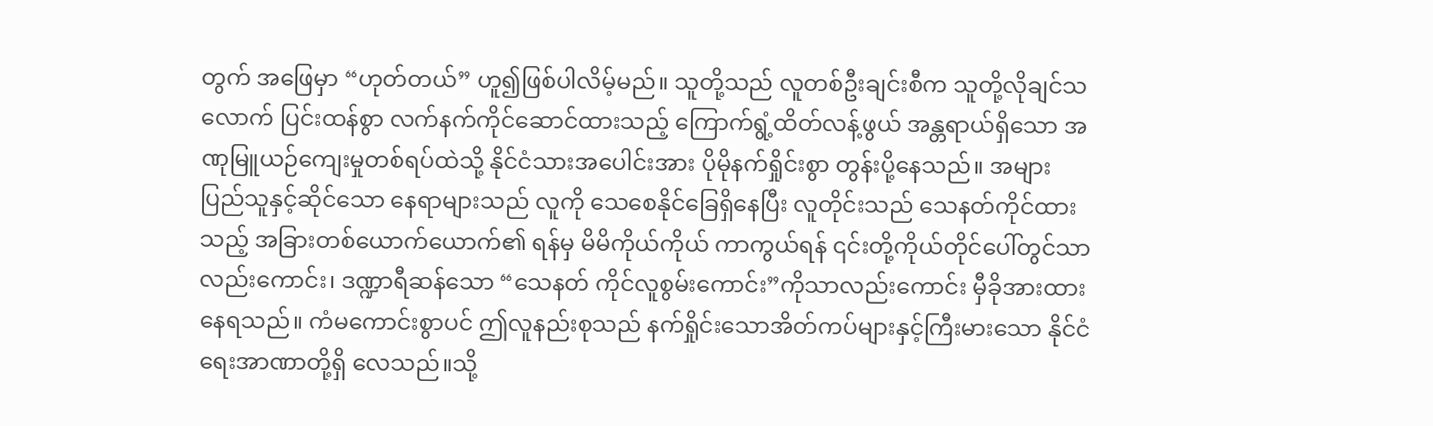တွက် အဖြေမှာ “ဟုတ်တယ်” ဟူ၍ဖြစ်ပါလိမ့်မည်။ သူတို့သည် လူတစ်ဦးချင်းစီက သူတို့လိုချင်သလောက် ပြင်းထန်စွာ လက်နက်ကိုင်ဆောင်ထားသည့် ကြောက်ရွံ့ထိတ်လန့်ဖွယ် အန္တရာယ်ရှိသော အဏုမြူယဉ်ကျေးမှုတစ်ရပ်ထဲသို့ နိုင်ငံသားအပေါင်းအား ပိုမိုနက်ရှိုင်းစွာ တွန်းပို့နေသည်။ အများပြည်သူနှင့်ဆိုင်သော နေရာများသည် လူကို သေစေနိုင်ခြေရှိနေပြီး လူတိုင်းသည် သေနတ်ကိုင်ထားသည့် အခြားတစ်ယောက်ယောက်၏ ရန်မှ မိမိကိုယ်ကိုယ် ကာကွယ်ရန် ၎င်းတို့ကိုယ်တိုင်ပေါ်တွင်သာ လည်းကောင်း၊ ဒဏ္ဍာရီဆန်သော “သေနတ် ကိုင်လူစွမ်းကောင်း”ကိုသာလည်းကောင်း မှီခိုအားထားနေရသည်။ ကံမကောင်းစွာပင် ဤလူနည်းစုသည် နက်ရှိုင်းသောအိတ်ကပ်များနှင့်ကြီးမားသော နိုင်ငံရေးအာဏာတို့ရှိ လေသည်။သို့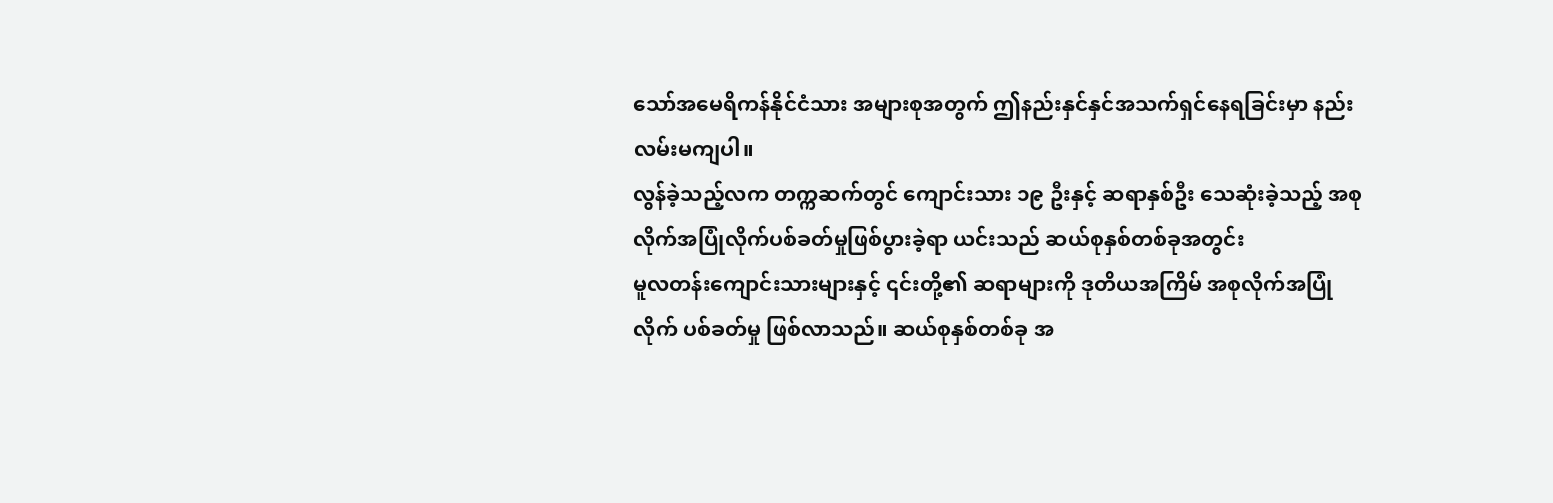သော်အမေရိကန်နိုင်ငံသား အများစုအတွက် ဤနည်းနှင်နှင်အသက်ရှင်နေရခြင်းမှာ နည်းလမ်းမကျပါ။
လွန်ခဲ့သည့်လက တက္ကဆက်တွင် ကျောင်းသား ၁၉ ဦးနှင့် ဆရာနှစ်ဦး သေဆုံးခဲ့သည့် အစုလိုက်အပြုံလိုက်ပစ်ခတ်မှုဖြစ်ပွားခဲ့ရာ ယင်းသည် ဆယ်စုနှစ်တစ်ခုအတွင်း
မူလတန်းကျောင်းသားများနှင့် ၎င်းတို့၏ ဆရာများကို ဒုတိယအကြိမ် အစုလိုက်အပြုံလိုက် ပစ်ခတ်မှု ဖြစ်လာသည်။ ဆယ်စုနှစ်တစ်ခု အ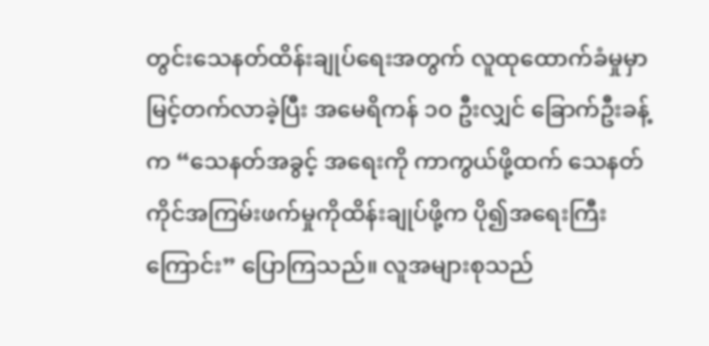တွင်းသေနတ်ထိန်းချုပ်ရေးအတွက် လူထုထောက်ခံမှုမှာ မြင့်တက်လာခဲ့ပြီး အမေရိကန် ၁၀ ဦးလျှင် ခြောက်ဦးခန့်က “သေနတ်အခွင့် အရေးကို ကာကွယ်ဖို့ထက် သေနတ်ကိုင်အကြမ်းဖက်မှုကိုထိန်းချုပ်ဖို့က ပို၍အရေးကြီးကြောင်း” ပြောကြသည်။ လူအများစုသည်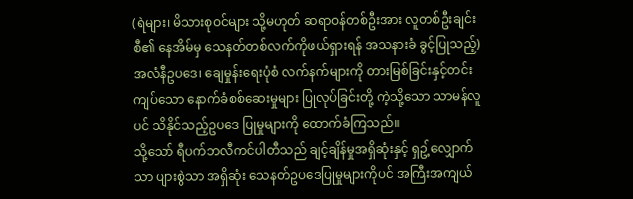(ရဲများ၊ မိသားစုဝင်များ သို့မဟုတ် ဆရာဝန်တစ်ဦးအား လူတစ်ဦးချင်းစီ၏ နေအိမ်မှ သေနတ်တစ်လက်ကိုဖယ်ရှားရန် အသနားခံ ခွင့်ပြုသည့်) အလံနီဥပဒေ၊ ချေမှုန်းရေးပုံစံ လက်နက်များကို တားမြစ်ခြင်းနှင့်တင်းကျပ်သော နောက်ခံစစ်ဆေးမှုများ ပြုလုပ်ခြင်းတို့ ကဲ့သို့သော သာမန်လူပင် သိနိုင်သည့်ဥပဒေ ပြုမှုများကို ထောက်ခံကြသည်။
သို့သော် ရီပက်ဘလီကင်ပါတီသည် ချင့်ချိန်မှုအရှိဆုံးနှင့် ရှဥ့်လျှောက်သာ ပျားစွဲသာ အရှိဆုံး သေနတ်ဥပဒေပြုမှုများကိုပင် အကြီးအကျယ်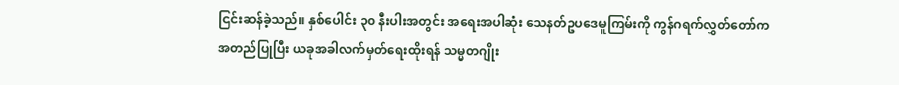ငြင်းဆန်ခဲ့သည်။ နှစ်ပေါင်း ၃၀ နီးပါးအတွင်း အရေးအပါဆုံး သေနတ်ဥပဒေမူကြမ်းကို ကွန်ဂရက်လွှတ်တော်က အတည်ပြုပြီး ယခုအခါလက်မှတ်ရေးထိုးရန် သမ္မတဂျိုး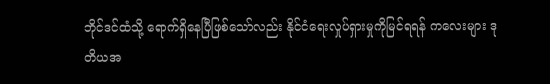ဘိုင်ဒင်ထံသို့ ရောက်ရှိနေပြီဖြစ်သော်လည်း နိုင်ငံရေးလှုပ်ရှားမှုကိုမြင်ရရန် ကလေးများ ဒုတိယအ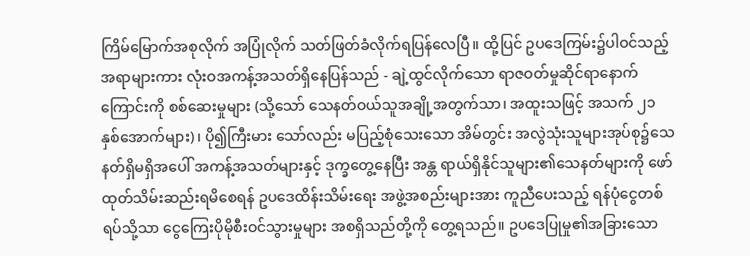ကြိမ်မြောက်အစုလိုက် အပြုံလိုက် သတ်ဖြတ်ခံလိုက်ရပြန်လေပြီ။ ထို့ပြင် ဥပဒေကြမ်း၌ပါဝင်သည့်အရာများကား လုံးဝအကန့်အသတ်ရှိနေပြန်သည် - ချဲ့ထွင်လိုက်သော ရာဇဝတ်မှုဆိုင်ရာနောက်ကြောင်းကို စစ်ဆေးမှုများ (သို့သော် သေနတ်ဝယ်သူအချို့အတွက်သာ၊ အထူးသဖြင့် အသက် ၂၁ နှစ်အောက်များ)၊ ပို၍ကြီးမား သော်လည်း မပြည့်စုံသေးသော အိမ်တွင်း အလွဲသုံးသူများအုပ်စု၌သေနတ်ရှိမရှိအပေါ် အကန့်အသတ်များနှင့် ဒုက္ခတွေ့နေပြီး အန္တ ရာယ်ရှိနိုင်သူများ၏သေနတ်များကို ဖော်ထုတ်သိမ်းဆည်းရမိစေရန် ဥပဒေထိန်းသိမ်းရေး အဖွဲ့အစည်းများအား ကူညီပေးသည့် ရန်ပုံငွေတစ်ရပ်သို့သာ ငွေကြေးပိုမိုစီးဝင်သွားမှုများ အစရှိသည်တို့ကို တွေ့ရသည်။ ဥပဒေပြုမှု၏အခြားသော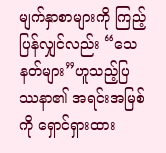မျက်နှာစာများကို ကြည့်ပြန်လျှင်လည်း “သေနတ်များ”ဟူသည့်ပြဿနာ၏ အရင်းအမြစ်ကို ရှောင်ရှားထား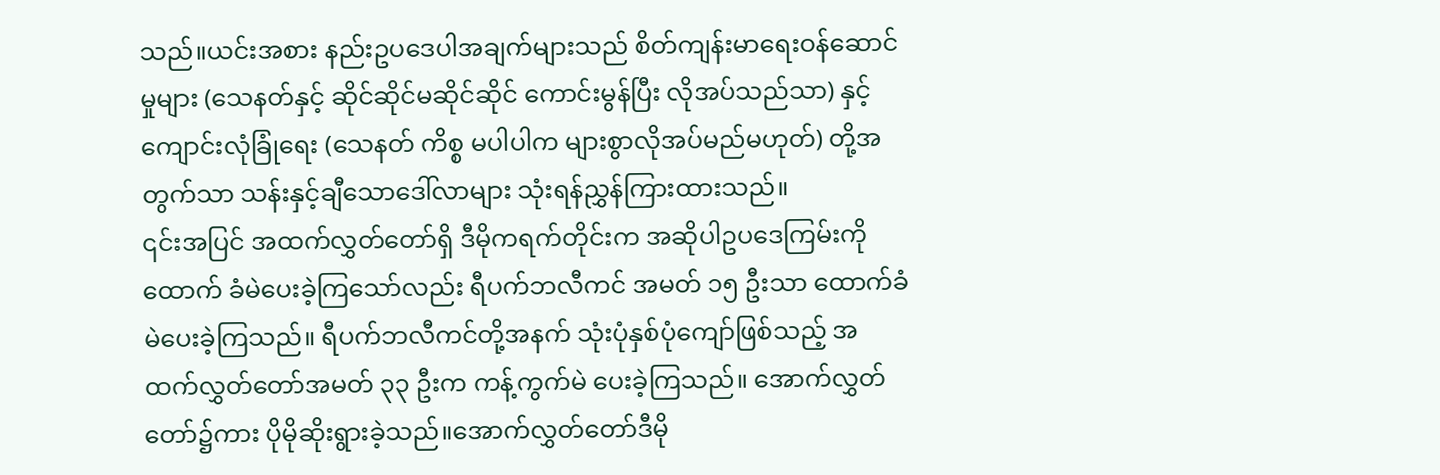သည်။ယင်းအစား နည်းဥပဒေပါအချက်များသည် စိတ်ကျန်းမာရေးဝန်ဆောင်မှုများ (သေနတ်နှင့် ဆိုင်ဆိုင်မဆိုင်ဆိုင် ကောင်းမွန်ပြီး လိုအပ်သည်သာ) နှင့် ကျောင်းလုံခြုံရေး (သေနတ် ကိစ္စ မပါပါက များစွာလိုအပ်မည်မဟုတ်) တို့အတွက်သာ သန်းနှင့်ချီသောဒေါ်လာများ သုံးရန်ညွှန်ကြားထားသည်။
၎င်းအပြင် အထက်လွှတ်တော်ရှိ ဒီမိုကရက်တိုင်းက အဆိုပါဥပဒေကြမ်းကိုထောက် ခံမဲပေးခဲ့ကြသော်လည်း ရီပက်ဘလီကင် အမတ် ၁၅ ဦးသာ ထောက်ခံမဲပေးခဲ့ကြသည်။ ရီပက်ဘလီကင်တို့အနက် သုံးပုံနှစ်ပုံကျော်ဖြစ်သည့် အထက်လွှတ်တော်အမတ် ၃၃ ဦးက ကန့်ကွက်မဲ ပေးခဲ့ကြသည်။ အောက်လွှတ်တော်၌ကား ပိုမိုဆိုးရွားခဲ့သည်။အောက်လွှတ်တော်ဒီမို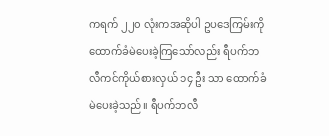ကရက် ၂၂၀ လုံးကအဆိုပါ ဥပဒေကြမ်းကို ထောက်ခံမဲပေးခဲ့ကြသော်လည်း ရီပက်ဘလီကင်ကိုယ်စားလှယ် ၁၄ ဦး သာ ထောက်ခံမဲပေးခဲ့သည်။ ရီပက်ဘလီ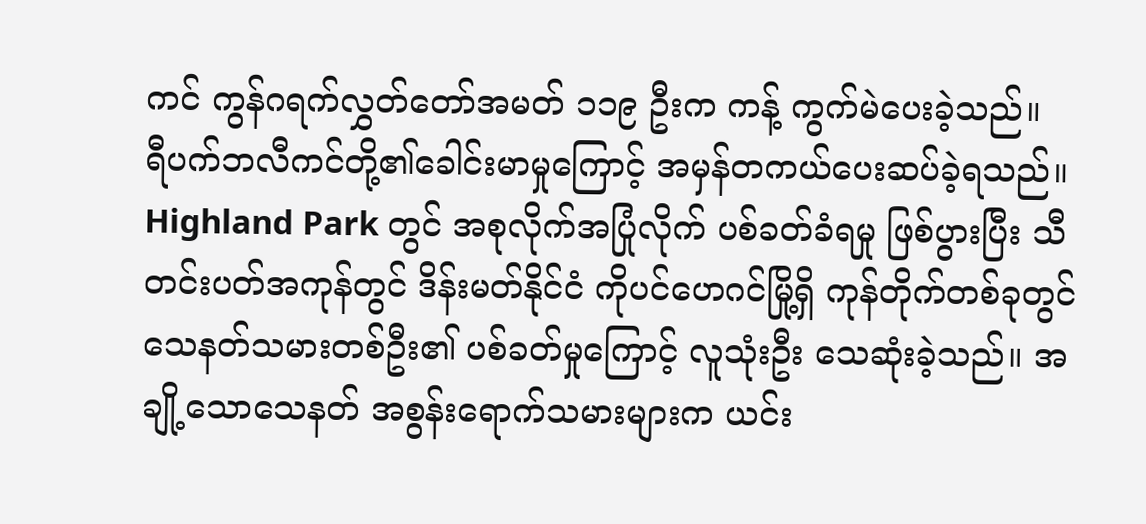ကင် ကွန်ဂရက်လွှတ်တော်အမတ် ၁၁၉ ဦးက ကန့် ကွက်မဲပေးခဲ့သည်။
ရီပက်ဘလီကင်တို့၏ခေါင်းမာမှုကြောင့် အမှန်တကယ်ပေးဆပ်ခဲ့ရသည်။ Highland Park တွင် အစုလိုက်အပြုံလိုက် ပစ်ခတ်ခံရမှု ဖြစ်ပွားပြီး သီတင်းပတ်အကုန်တွင် ဒိန်းမတ်နိုင်ငံ ကိုပင်ဟေဂင်မြို့ရှိ ကုန်တိုက်တစ်ခုတွင် သေနတ်သမားတစ်ဦး၏ ပစ်ခတ်မှုကြောင့် လူသုံးဦး သေဆုံးခဲ့သည်။ အချို့သောသေနတ် အစွန်းရောက်သမားများက ယင်း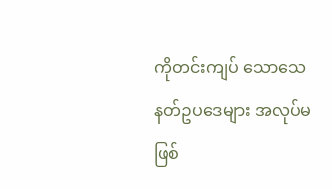ကိုတင်းကျပ် သောသေနတ်ဥပဒေများ အလုပ်မဖြစ်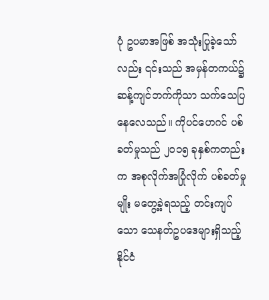ပုံ ဥပမာအဖြစ် အသုံးပြုခဲ့သော်လည်း ၎င်းသည် အမှန်တကယ်၌ဆန့်ကျင်ဘက်ကိုသာ သက်သေပြနေလေသည်။ ကိုပင်ဟေဂင် ပစ်ခတ်မှုသည် ၂၀၁၅ ခုနှစ်ကတည်းက အစုလိုက်အပြုံလိုက် ပစ်ခတ်မှုမျိုး မတွေ့ခဲ့ရသည့် တင်းကျပ်သော သေနတ်ဥပဒေများရှိသည့် နိုင်ငံ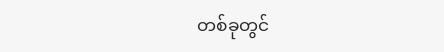တစ်ခုတွင်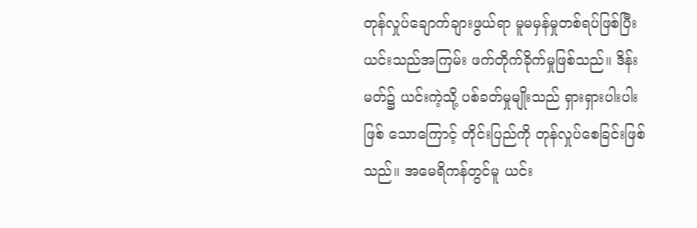တုန်လှုပ်ချောက်ချားဖွယ်ရာ မူမမှန်မှုတစ်ရပ်ဖြစ်ပြီး ယင်းသည်အကြမ်း ဖက်တိုက်ခိုက်မှုဖြစ်သည်။ ဒိန်းမတ်၌ ယင်းကဲ့သို့ ပစ်ခတ်မှုမျိုးသည် ရှားရှားပါးပါး ဖြစ် သောကြောင့် တိုင်းပြည်ကို တုန်လှုပ်စေခြင်းဖြစ်သည်။ အမေရိကန်တွင်မူ ယင်း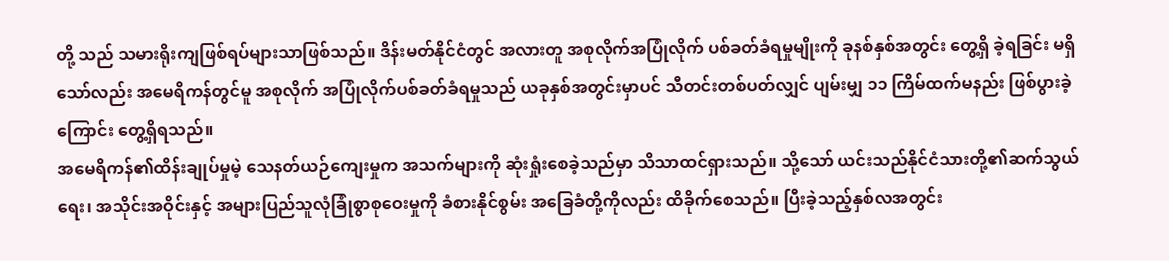တို့ သည် သမားရိုးကျဖြစ်ရပ်များသာဖြစ်သည်။ ဒိန်းမတ်နိုင်ငံတွင် အလားတူ အစုလိုက်အပြုံလိုက် ပစ်ခတ်ခံရမှုမျိုးကို ခုနစ်နှစ်အတွင်း တွေ့ရှိ ခဲ့ရခြင်း မရှိသော်လည်း အမေရိကန်တွင်မူ အစုလိုက် အပြုံလိုက်ပစ်ခတ်ခံရမှုသည် ယခုနှစ်အတွင်းမှာပင် သီတင်းတစ်ပတ်လျှင် ပျမ်းမျှ ၁၁ ကြိမ်ထက်မနည်း ဖြစ်ပွားခဲ့ကြောင်း တွေ့ရှိရသည်။
အမေရိကန်၏ထိန်းချုပ်မှုမဲ့ သေနတ်ယဉ်ကျေးမှုက အသက်များကို ဆုံးရှုံးစေခဲ့သည်မှာ သိသာထင်ရှားသည်။ သို့သော် ယင်းသည်နိုင်ငံသားတို့၏ဆက်သွယ်ရေး၊ အသိုင်းအဝိုင်းနှင့် အများပြည်သူလုံခြုံစွာစုဝေးမှုကို ခံစားနိုင်စွမ်း အခြေခံတို့ကိုလည်း ထိခိုက်စေသည်။ ပြီးခဲ့သည့်နှစ်လအတွင်း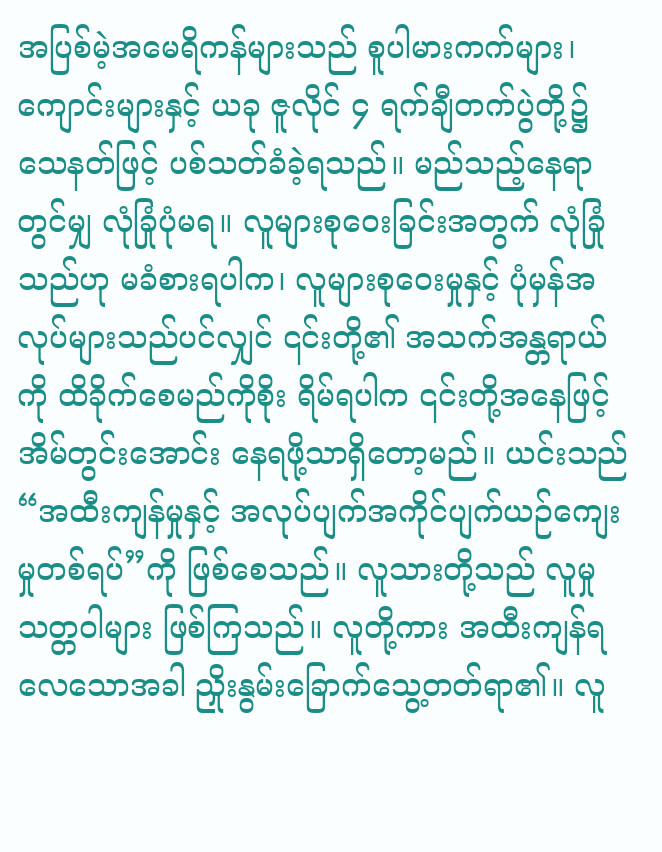အပြစ်မဲ့အမေရိကန်များသည် စူပါမားကက်များ၊ ကျောင်းများနှင့် ယခု ဇူလိုင် ၄ ရက်ချီတက်ပွဲတို့၌ သေနတ်ဖြင့် ပစ်သတ်ခံခဲ့ရသည်။ မည်သည့်နေရာတွင်မျှ လုံခြုံပုံမရ။ လူများစုဝေးခြင်းအတွက် လုံခြုံသည်ဟု မခံစားရပါက၊ လူများစုဝေးမှုနှင့် ပုံမှန်အလုပ်များသည်ပင်လျှင် ၎င်းတို့၏ အသက်အန္တရာယ်ကို ထိခိုက်စေမည်ကိုစိုး ရိမ်ရပါက ၎င်းတို့အနေဖြင့် အိမ်တွင်းအောင်း နေရဖို့သာရှိတော့မည်။ ယင်းသည် “အထီးကျန်မှုနှင့် အလုပ်ပျက်အကိုင်ပျက်ယဉ်ကျေး မှုတစ်ရပ်”ကို ဖြစ်စေသည်။ လူသားတို့သည် လူမှုသတ္တဝါများ ဖြစ်ကြသည်။ လူတို့ကား အထီးကျန်ရလေသောအခါ ညှိုးနွမ်းခြောက်သွေ့တတ်ရာ၏။ လူ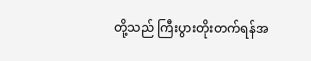တို့သည် ကြီးပွားတိုးတက်ရန်အ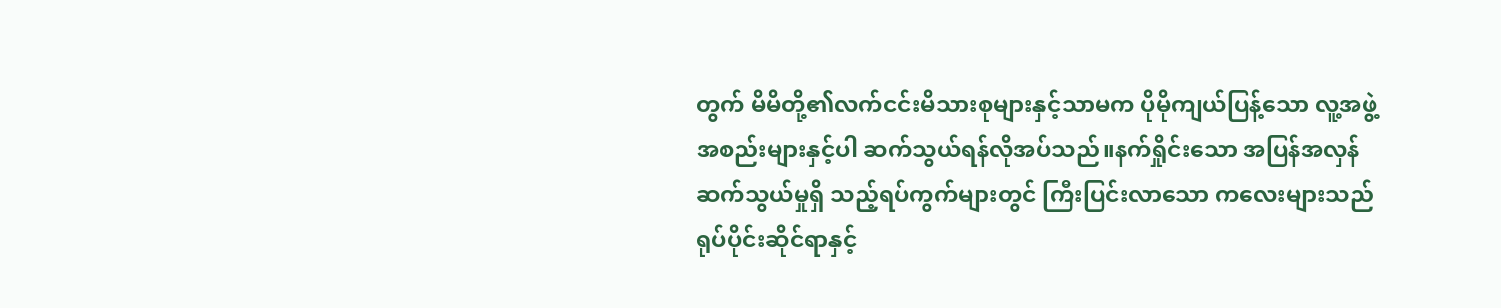တွက် မိမိတို့၏လက်ငင်းမိသားစုများနှင့်သာမက ပိုမိုကျယ်ပြန့်သော လူ့အဖွဲ့အစည်းများနှင့်ပါ ဆက်သွယ်ရန်လိုအပ်သည်။နက်ရှိုင်းသော အပြန်အလှန်ဆက်သွယ်မှုရှိ သည့်ရပ်ကွက်များတွင် ကြီးပြင်းလာသော ကလေးများသည် ရုပ်ပိုင်းဆိုင်ရာနှင့်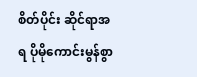စိတ်ပိုင်း ဆိုင်ရာအရ ပိုမိုကောင်းမွန်စွာ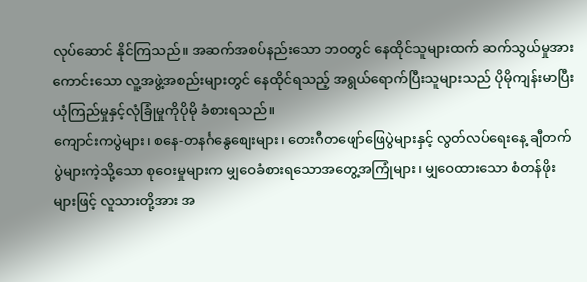လုပ်ဆောင် နိုင်ကြသည်။ အဆက်အစပ်နည်းသော ဘဝတွင် နေထိုင်သူများထက် ဆက်သွယ်မှုအား ကောင်းသော လူ့အဖွဲ့အစည်းများတွင် နေထိုင်ရသည့် အရွယ်ရောက်ပြီးသူများသည် ပိုမိုကျန်းမာပြီး ယုံကြည်မှုနှင့်လုံခြုံမှုကိုပိုမို ခံစားရသည်။
ကျောင်းကပွဲများ၊ စနေ-တနင်္ဂနွေစျေးများ၊ တေးဂီတဖျော်ဖြေပွဲများနှင့် လွတ်လပ်ရေးနေ့ ချီတက်ပွဲများကဲ့သို့သော စုဝေးမှုများက မျှဝေခံစားရသောအတွေ့အကြုံများ၊ မျှဝေထားသော စံတန်ဖိုးများဖြင့် လူသားတို့အား အ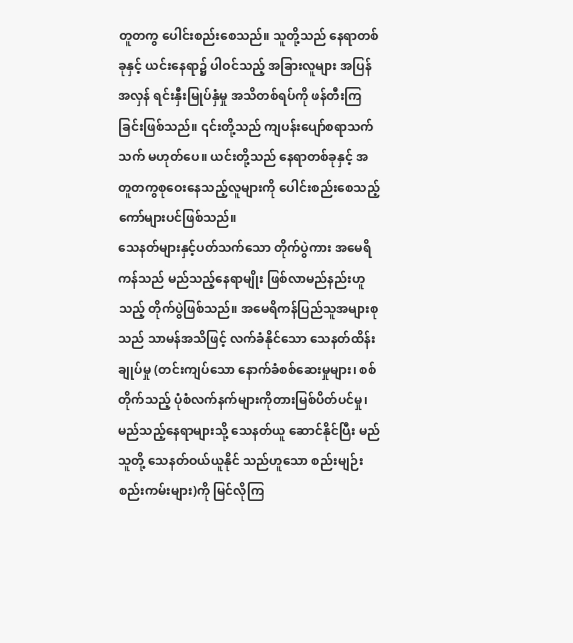တူတကွ ပေါင်းစည်းစေသည်။ သူတို့သည် နေရာတစ်ခုနှင့် ယင်းနေရာ၌ ပါဝင်သည့် အခြားလူများ အပြန်အလှန် ရင်းနှီးမြုပ်နှံမှု အသိတစ်ရပ်ကို ဖန်တီးကြခြင်းဖြစ်သည်။ ၎င်းတို့သည် ကျပန်းပျော်စရာသက်သက် မဟုတ်ပေ။ ယင်းတို့သည် နေရာတစ်ခုနှင့် အတူတကွစုဝေးနေသည့်လူများကို ပေါင်းစည်းစေသည့် ကော်များပင်ဖြစ်သည်။
သေနတ်များနှင့်ပတ်သက်သော တိုက်ပွဲကား အမေရိကန်သည် မည်သည့်နေရာမျိုး ဖြစ်လာမည်နည်းဟူသည့် တိုက်ပွဲဖြစ်သည်။ အမေရိကန်ပြည်သူအများစုသည် သာမန်အသိဖြင့် လက်ခံနိုင်သော သေနတ်ထိန်းချုပ်မှု (တင်းကျပ်သော နောက်ခံစစ်ဆေးမှုများ၊ စစ်တိုက်သည့် ပုံစံလက်နက်များကိုတားမြစ်ပိတ်ပင်မှု၊ မည်သည့်နေရာများသို့ သေနတ်ယူ ဆောင်နိုင်ပြီး မည်သူတို့ သေနတ်ဝယ်ယူနိုင် သည်ဟူသော စည်းမျဉ်းစည်းကမ်းများ)ကို မြင်လိုကြ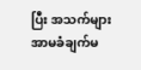ပြီး အသက်များ အာမခံချက်မ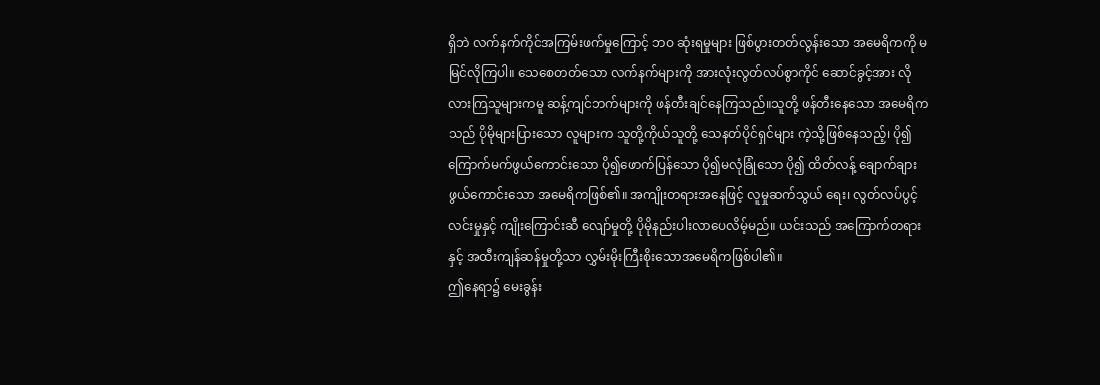ရှိဘဲ လက်နက်ကိုင်အကြမ်းဖက်မှုကြောင့် ဘဝ ဆုံးရမှုများ ဖြစ်ပွားတတ်လွန်းသော အမေရိကကို မမြင်လိုကြပါ။ သေစေတတ်သော လက်နက်များကို အားလုံးလွတ်လပ်စွာကိုင် ဆောင်ခွင့်အား လိုလားကြသူများကမူ ဆန့်ကျင်ဘက်များကို ဖန်တီးချင်နေကြသည်။သူတို့ ဖန်တီးနေသော အမေရိကသည် ပိုမိုများပြားသော လူများက သူတို့ကိုယ်သူတို့ သေနတ်ပိုင်ရှင်များ ကဲ့သို့ဖြစ်နေသည့်၊ ပို၍ကြောက်မက်ဖွယ်ကောင်းသော ပို၍ဖောက်ပြန်သော ပို၍မလုံခြုံသော ပို၍ ထိတ်လန့် ချောက်ချားဖွယ်ကောင်းသော အမေရိကဖြစ်၏။ အကျိုးတရားအနေဖြင့် လူမှုဆက်သွယ် ရေး၊ လွတ်လပ်ပွင့်လင်းမှုနှင့် ကျိုးကြောင်းဆီ လျော်မှုတို့ ပိုမိုနည်းပါးလာပေလိမ့်မည်။ ယင်းသည် အကြောက်တရားနှင့် အထီးကျန်ဆန်မှုတို့သာ လွှမ်းမိုးကြီးစိုးသောအမေရိကဖြစ်ပါ၏။
ဤနေရာ၌ မေးခွန်း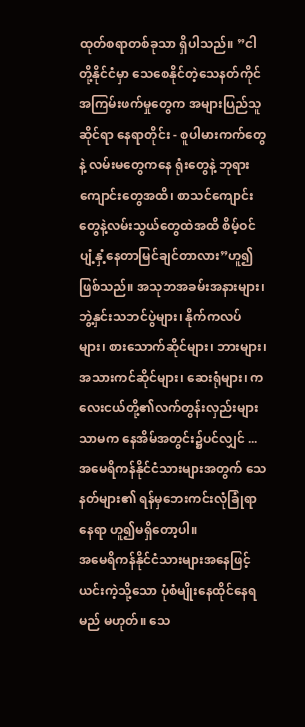ထုတ်စရာတစ်ခုသာ ရှိပါသည်။ ”ငါတို့နိုင်ငံမှာ သေစေနိုင်တဲ့သေနတ်ကိုင် အကြမ်းဖက်မှုတွေက အများပြည်သူဆိုင်ရာ နေရာတိုင်း - စူပါမားကက်တွေနဲ့ လမ်းမတွေကနေ ရုံးတွေနဲ့ ဘုရားကျောင်းတွေအထိ၊ စာသင်ကျောင်းတွေနဲ့လမ်းသွယ်တွေထဲအထိ စိမ့်ဝင်ပျံ့နှံ့နေတာမြင်ချင်တာလား”ဟူ၍ဖြစ်သည်။ အသုဘအခမ်းအနားများ၊ ဘွဲ့နှင်းသဘင်ပွဲများ၊ နိုက်ကလပ်များ၊ စားသောက်ဆိုင်များ၊ ဘားများ၊ အသားကင်ဆိုင်များ၊ ဆေးရုံများ၊ ကလေးငယ်တို့၏လက်တွန်းလှည်းများသာမက နေအိမ်အတွင်း၌ပင်လျှင် ... အမေရိကန်နိုင်ငံသားများအတွက် သေနတ်များ၏ ရန်မှဘေးကင်းလုံခြုံရာနေရာ ဟူ၍မရှိတော့ပါ။
အမေရိကန်နိုင်ငံသားများအနေဖြင့် ယင်းကဲ့သို့သော ပုံစံမျိုးနေထိုင်နေရမည် မဟုတ်။ သေ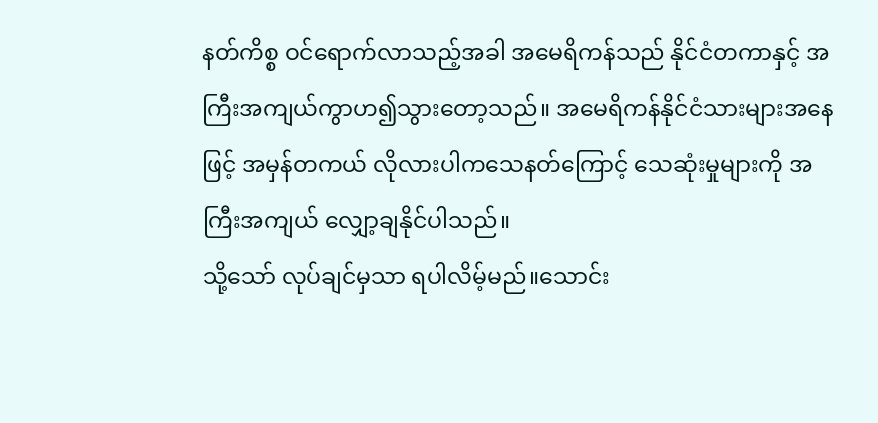နတ်ကိစ္စ ဝင်ရောက်လာသည့်အခါ အမေရိကန်သည် နိုင်ငံတကာနှင့် အကြီးအကျယ်ကွာဟ၍သွားတော့သည်။ အမေရိကန်နိုင်ငံသားများအနေဖြင့် အမှန်တကယ် လိုလားပါကသေနတ်ကြောင့် သေဆုံးမှုများကို အကြီးအကျယ် လျှော့ချနိုင်ပါသည်။
သို့သော် လုပ်ချင်မှသာ ရပါလိမ့်မည်။သောင်း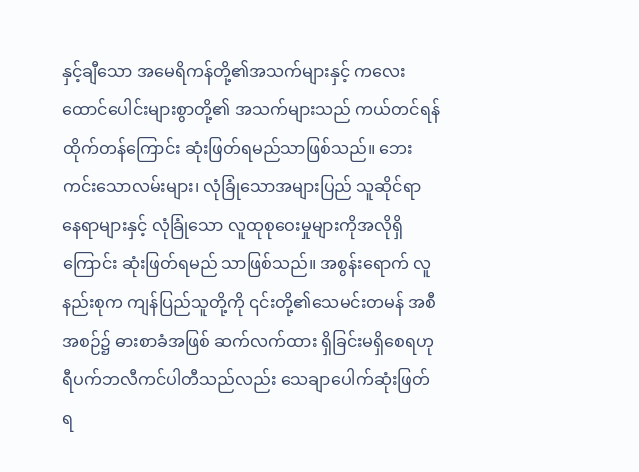နှင့်ချီသော အမေရိကန်တို့၏အသက်များနှင့် ကလေးထောင်ပေါင်းများစွာတို့၏ အသက်များသည် ကယ်တင်ရန် ထိုက်တန်ကြောင်း ဆုံးဖြတ်ရမည်သာဖြစ်သည်။ ဘေးကင်းသောလမ်းများ၊ လုံခြုံသောအများပြည် သူဆိုင်ရာနေရာများနှင့် လုံခြုံသော လူထုစုဝေးမှုများကိုအလိုရှိကြောင်း ဆုံးဖြတ်ရမည် သာဖြစ်သည်။ အစွန်းရောက် လူနည်းစုက ကျန်ပြည်သူတို့ကို ၎င်းတို့၏သေမင်းတမန် အစီအစဉ်၌ ဓားစာခံအဖြစ် ဆက်လက်ထား ရှိခြင်းမရှိစေရဟု ရီပက်ဘလီကင်ပါတီသည်လည်း သေချာပေါက်ဆုံးဖြတ်ရ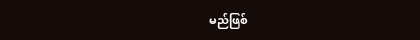မည်ဖြစ်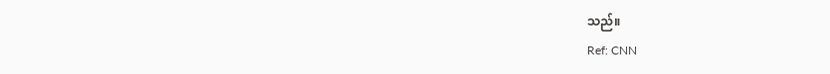သည်။
Ref: CNN